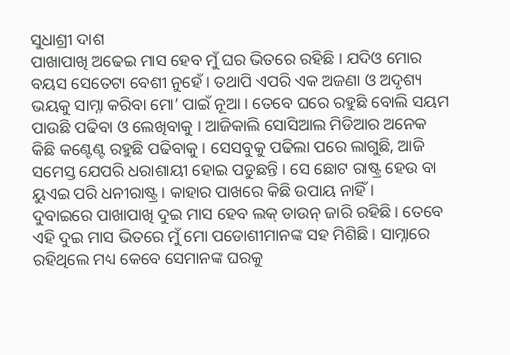ସୁଧାଶ୍ରୀ ଦାଶ
ପାଖାପାଖି ଅଢେଇ ମାସ ହେବ ମୁଁ ଘର ଭିତରେ ରହିଛି । ଯଦିଓ ମୋର ବୟସ ସେତେଟା ବେଶୀ ନୁହେଁ । ତଥାପି ଏପରି ଏକ ଅଜଣା ଓ ଅଦୃଶ୍ୟ ଭୟକୁ ସାମ୍ନା କରିବା ମୋ’ ପାଇଁ ନୂଆ । ତେବେ ଘରେ ରହୁଛି ବୋଲି ସୟମ ପାଉଛି ପଢିବା ଓ ଲେଖିବାକୁ । ଆଜିକାଲି ସୋସିଆଲ ମିଡିଆର ଅନେକ କିଛି କଣ୍ଟେଣ୍ଟ ରହୁଛି ପଢିବାକୁ । ସେସବୁକୁ ପଢିଲା ପରେ ଲାଗୁଛି, ଆଜି ସମେସ୍ତ ଯେପରି ଧରାଶାୟୀ ହୋଇ ପଡୁଛନ୍ତି । ସେ ଛୋଟ ରାଷ୍ଟ୍ର ହେଉ ବା ୟୁଏଇ ପରି ଧନୀରାଷ୍ଟ୍ର । କାହାର ପାଖରେ କିଛି ଉପାୟ ନାହିଁ ।
ଦୁବାଇରେ ପାଖାପାଖି ଦୁଇ ମାସ ହେବ ଲକ୍ ଡାଉନ୍ ଜାରି ରହିଛି । ତେବେ ଏହି ଦୁଇ ମାସ ଭିତରେ ମୁଁ ମୋ ପଡୋଶୀମାନଙ୍କ ସହ ମିଶିଛି । ସାମ୍ନାରେ ରହିଥିଲେ ମଧ୍ୟ କେବେ ସେମାନଙ୍କ ଘରକୁ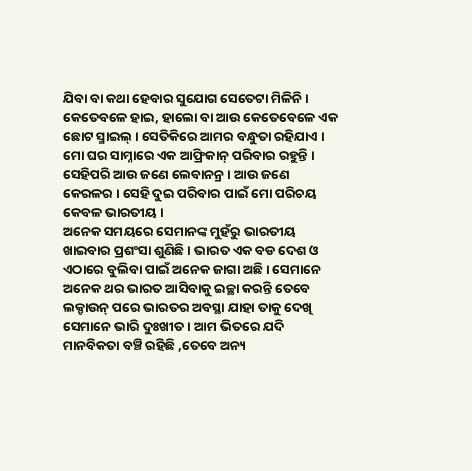ଯିବା ବା କଥା ହେବାର ସୁଯୋଗ ସେତେଟା ମିଳିନି । କେତେବଳେ ହାଇ, ହାଲୋ ବା ଆଉ କେତେବେଳେ ଏକ ଛୋଟ ସ୍ମାଇଲ୍ । ସେତିକିରେ ଆମର ବନ୍ଧୁତା ରହିଯାଏ । ମୋ ଘର ସାମ୍ନାରେ ଏକ ଆଫ୍ରିକାନ୍ ପରିବାର ରହୁନ୍ତି । ସେହିପରି ଆଉ ଜଣେ ଲେବାନନ୍ର । ଆଉ ଜଣେ କେରଳର । ସେହି ଦୁଇ ପରିବାର ପାଇଁ ମୋ ପରିଚୟ କେବଳ ଭାରତୀୟ ।
ଅନେକ ସମୟରେ ସେମାନଙ୍କ ମୁହଁରୁ ଭାରତୀୟ ଖାଇବାର ପ୍ରଶଂସା ଶୁଣିଛି । ଭାରତ ଏକ ବଡ ଦେଶ ଓ ଏଠାରେ ବୁଲିବା ପାଇଁ ଅନେକ ଜାଗା ଅଛି । ସେମାନେ ଅନେକ ଥର ଭାରତ ଆସିବାକୁ ଇଚ୍ଛା କରନ୍ତି ତେବେ ଲକ୍ଡାଉନ୍ ପରେ ଭାରତର ଅବସ୍ଥା ଯାହା ତାକୁ ଦେଖି ସେମାନେ ଭାରି ଦୁଃଖୀତ । ଆମ ଭିତରେ ଯଦି ମାନବିକତା ବଞ୍ଚି ରହିଛି ,ତେବେ ଅନ୍ୟ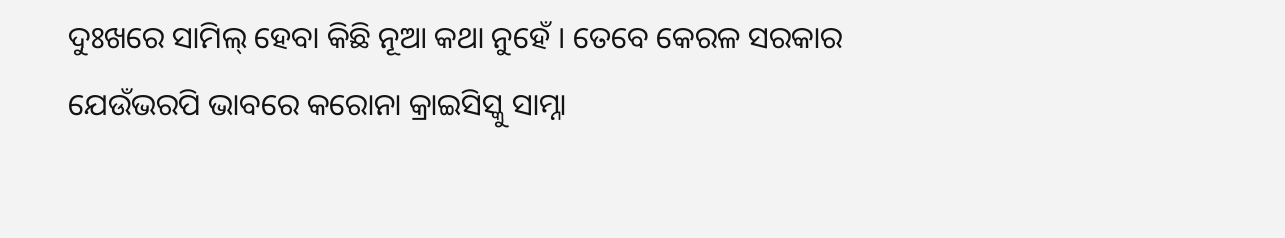ଦୁଃଖରେ ସାମିଲ୍ ହେବା କିଛି ନୂଆ କଥା ନୁହେଁ । ତେବେ କେରଳ ସରକାର ଯେଉଁଭରପି ଭାବରେ କରୋନା କ୍ରାଇସିସ୍କୁ ସାମ୍ନା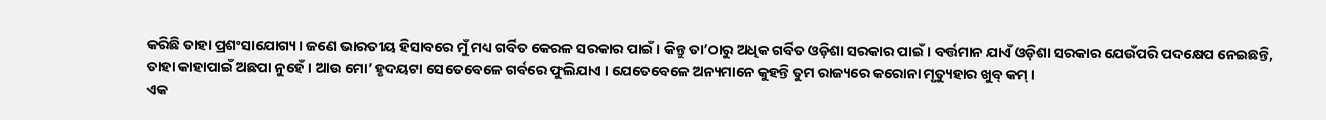କରିଛି ତାହା ପ୍ରଶଂସାଯୋଗ୍ୟ । ଜଣେ ଭାରତୀୟ ହିସାବରେ ମୁଁ ମଧ୍ୟ ଗର୍ବିତ କେରଳ ସରକାର ପାଇଁ । କିନ୍ତୁ ତା’ଠାରୁ ଅଧିକ ଗର୍ବିତ ଓଡ଼ିଶା ସରକାର ପାଇଁ । ବର୍ତ୍ତମାନ ଯାଏଁ ଓଡ଼ିଶା ସରକାର ଯେଉଁପରି ପଦକ୍ଷେପ ନେଇଛନ୍ତି, ତାହା କାହାପାଇଁ ଅଛପା ନୁହେଁ । ଆଉ ମୋ’ ହୃଦୟଟା ସେତେବେଳେ ଗର୍ବରେ ଫୁଲିଯାଏ । ଯେତେବେଳେ ଅନ୍ୟମାନେ କୁହନ୍ତି ତୁମ ରାଜ୍ୟରେ କରୋନା ମୃତ୍ୟୁହାର ଖୁବ୍ କମ୍ ।
ଏକ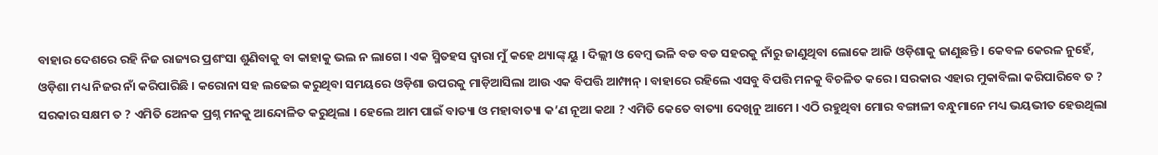ବାହାର ଦେଶରେ ରହି ନିଜ ରାଜ୍ୟର ପ୍ରଶଂସା ଶୁଣିବାକୁ ବା କାହାକୁ ଭଲ ନ ଲାଗେ । ଏକ ସ୍ମିତହସ ଦ୍ବାରା ମୁଁ କହେ ଥ୍ୟାଙ୍କ୍ ୟୁ । ଦିଲ୍ଲୀ ଓ ବେମ୍ବ ଭଳି ବଡ ବଡ ସହରକୁ ନାଁରୁ ଜାଣୁଥିବା ଲୋକେ ଆଜି ଓଡ଼ିଶାକୁ ଜାଣୁଛନ୍ତି । କେବଳ କେରଳ ନୁହେଁ, ଓଡ଼ିଶା ମଧ୍ୟ ନିଜର ନାଁ କରିପାରିଛି । କରୋନା ସହ ଲଢେଇ କରୁଥିବା ସମୟରେ ଓଡ଼ିଶା ଉପରକୁ ମାଡ଼ିଆସିଲା ଆଉ ଏକ ବିପତ୍ତି ଆମ୍ଫାନ୍ । ବାହାରେ ରହିଲେ ଏସବୁ ବିପତ୍ତି ମନକୁ ବିଚଳିତ କରେ । ସରକାର ଏହାର ମୁକାବିଲା କରିପାରିବେ ତ ? ସରକାର ସକ୍ଷମ ତ ? ଏମିତି ଅେନକ ପ୍ରଶ୍ନ ମନକୁ ଆନ୍ଦୋଳିତ କରୁଥିଲା । ହେଲେ ଆମ ପାଇଁ ବାତ୍ୟା ଓ ମହାବାତ୍ୟା କ’ଣ ନୂଆ କଥା ? ଏମିତି କେତେ ବାତ୍ୟା ଦେଖିନୁ ଆମେ । ଏଠି ରହୁଥିବା ମୋର ବଙ୍ଗାଳୀ ବନ୍ଧୁମାନେ ମଧ୍ୟ ଭୟଭୀତ ହେଉଥିଲା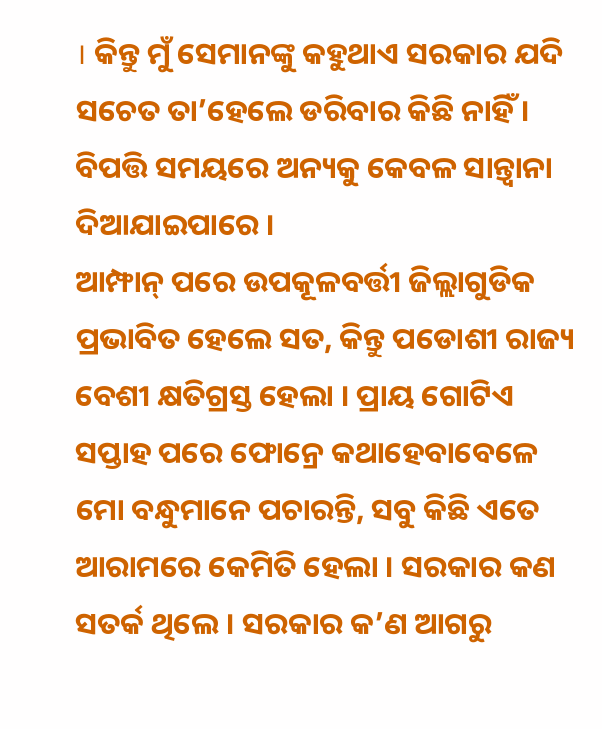। କିନ୍ତୁ ମୁଁ ସେମାନଙ୍କୁ କହୁଥାଏ ସରକାର ଯଦି ସଚେତ ତା’ହେଲେ ଡରିବାର କିଛି ନାହିଁ । ବିପତ୍ତି ସମୟରେ ଅନ୍ୟକୁ କେବଳ ସାନ୍ତ୍ବାନା ଦିଆଯାଇପାରେ ।
ଆମ୍ଫାନ୍ ପରେ ଉପକୂଳବର୍ତ୍ତୀ ଜିଲ୍ଲାଗୁଡିକ ପ୍ରଭାବିତ ହେଲେ ସତ, କିନ୍ତୁ ପଡୋଶୀ ରାଜ୍ୟ ବେଶୀ କ୍ଷତିଗ୍ରସ୍ତ ହେଲା । ପ୍ରାୟ ଗୋଟିଏ ସପ୍ତାହ ପରେ ଫୋନ୍ରେ କଥାହେବାବେଳେ ମୋ ବନ୍ଧୁମାନେ ପଚାରନ୍ତି, ସବୁ କିଛି ଏତେ ଆରାମରେ କେମିତି ହେଲା । ସରକାର କଣ ସତର୍କ ଥିଲେ । ସରକାର କ’ଣ ଆଗରୁ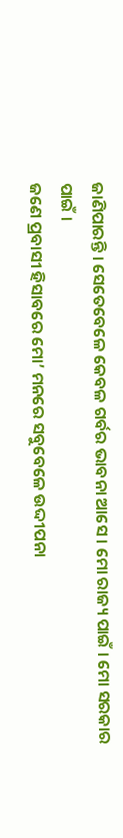ଜାଣିପାରନ୍ତି । ସେତେବେଳେ କେବଳ ଗର୍ବର ଭାବନା ଆସେ । ମୋ ରାଜ୍ୟ ପାଇଁ । ମୋ ସରକାର ପାଇଁ ।
ଜଣେ ପ୍ରବାସୀ ହିସାବରେ ମୋ’ ମନରେ ସବୁବେଳେ ଉଦ୍ଦୀପନା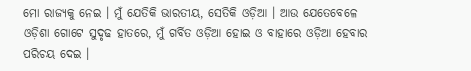ମୋ ରାଜ୍ୟକୁ ନେଇ । ମୁଁ ଯେତିକି ଭାରତୀୟ, ସେତିକି ଓଡ଼ିଆ । ଆଉ ଯେତେବେଳେ ଓଡ଼ିଶା ଗୋଟେ ସୁଦୃଢ ହାତରେ, ମୁଁ ଗର୍ବିତ ଓଡ଼ିଆ ହୋଇ ଓ ବାହାରେ ଓଡ଼ିଆ ହେବାର ପରିଚୟ ଦେଇ ।